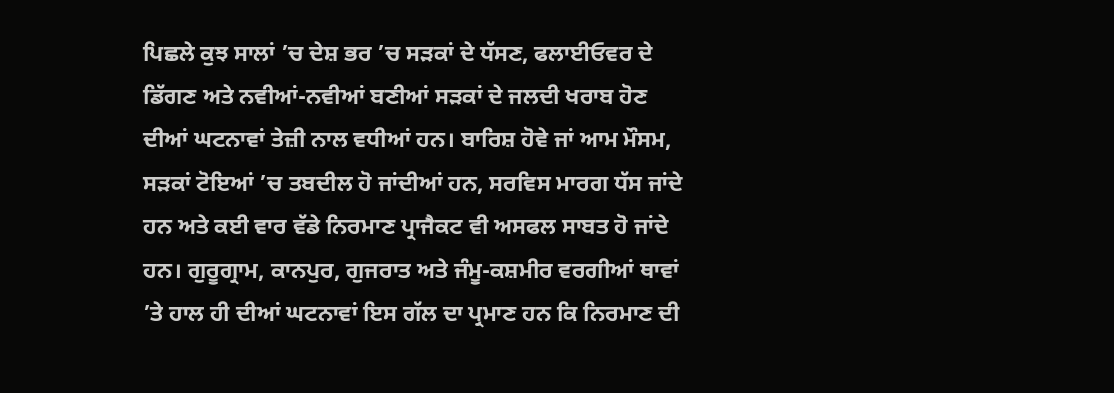ਪਿਛਲੇ ਕੁਝ ਸਾਲਾਂ ’ਚ ਦੇਸ਼ ਭਰ ’ਚ ਸੜਕਾਂ ਦੇ ਧੱਸਣ, ਫਲਾਈਓਵਰ ਦੇ ਡਿੱਗਣ ਅਤੇ ਨਵੀਆਂ-ਨਵੀਆਂ ਬਣੀਆਂ ਸੜਕਾਂ ਦੇ ਜਲਦੀ ਖਰਾਬ ਹੋਣ ਦੀਆਂ ਘਟਨਾਵਾਂ ਤੇਜ਼ੀ ਨਾਲ ਵਧੀਆਂ ਹਨ। ਬਾਰਿਸ਼ ਹੋਵੇ ਜਾਂ ਆਮ ਮੌਸਮ, ਸੜਕਾਂ ਟੋਇਆਂ ’ਚ ਤਬਦੀਲ ਹੋ ਜਾਂਦੀਆਂ ਹਨ, ਸਰਵਿਸ ਮਾਰਗ ਧੱਸ ਜਾਂਦੇ ਹਨ ਅਤੇ ਕਈ ਵਾਰ ਵੱਡੇ ਨਿਰਮਾਣ ਪ੍ਰਾਜੈਕਟ ਵੀ ਅਸਫਲ ਸਾਬਤ ਹੋ ਜਾਂਦੇ ਹਨ। ਗੁਰੂਗ੍ਰਾਮ, ਕਾਨਪੁਰ, ਗੁਜਰਾਤ ਅਤੇ ਜੰਮੂ-ਕਸ਼ਮੀਰ ਵਰਗੀਆਂ ਥਾਵਾਂ ’ਤੇ ਹਾਲ ਹੀ ਦੀਆਂ ਘਟਨਾਵਾਂ ਇਸ ਗੱਲ ਦਾ ਪ੍ਰਮਾਣ ਹਨ ਕਿ ਨਿਰਮਾਣ ਦੀ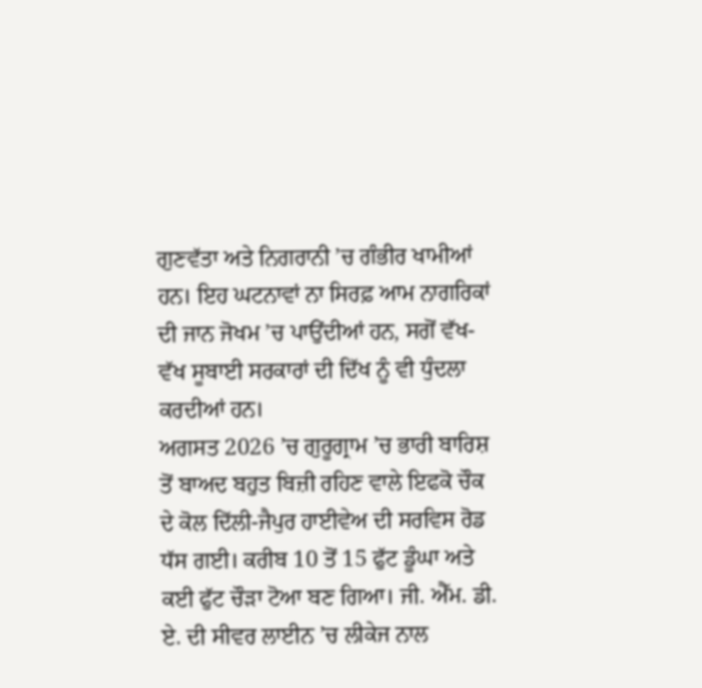ਗੁਣਵੱਤਾ ਅਤੇ ਨਿਗਰਾਨੀ ’ਚ ਗੰਭੀਰ ਖਾਮੀਆਂ ਹਨ। ਇਹ ਘਟਨਾਵਾਂ ਨਾ ਸਿਰਫ਼ ਆਮ ਨਾਗਰਿਕਾਂ ਦੀ ਜਾਨ ਜੋਖਮ ’ਚ ਪਾਉਂਦੀਆਂ ਹਨ, ਸਗੋਂ ਵੱਖ-ਵੱਖ ਸੂਬਾਈ ਸਰਕਾਰਾਂ ਦੀ ਦਿੱਖ ਨੂੰ ਵੀ ਧੁੰਦਲਾ ਕਰਦੀਆਂ ਹਨ।
ਅਗਸਤ 2026 ’ਚ ਗੁਰੂਗ੍ਰਾਮ ’ਚ ਭਾਰੀ ਬਾਰਿਸ਼ ਤੋਂ ਬਾਅਦ ਬਹੁਤ ਬਿਜ਼ੀ ਰਹਿਣ ਵਾਲੇ ਇਫਕੋ ਚੌਕ ਦੇ ਕੋਲ ਦਿੱਲੀ-ਜੈਪੁਰ ਹਾਈਵੇਅ ਦੀ ਸਰਵਿਸ ਰੋਡ ਧੱਸ ਗਈ। ਕਰੀਬ 10 ਤੋਂ 15 ਫੁੱਟ ਡੂੰਘਾ ਅਤੇ ਕਈ ਫੁੱਟ ਚੌੜਾ ਟੋਆ ਬਣ ਗਿਆ। ਜੀ. ਐੱਮ. ਡੀ. ਏ. ਦੀ ਸੀਵਰ ਲਾਈਨ ’ਚ ਲੀਕੇਜ ਨਾਲ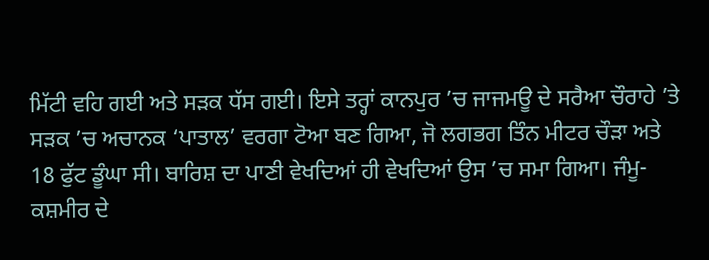ਮਿੱਟੀ ਵਹਿ ਗਈ ਅਤੇ ਸੜਕ ਧੱਸ ਗਈ। ਇਸੇ ਤਰ੍ਹਾਂ ਕਾਨਪੁਰ ’ਚ ਜਾਜਮਊ ਦੇ ਸਰੈਆ ਚੌਰਾਹੇ ’ਤੇ ਸੜਕ ’ਚ ਅਚਾਨਕ ‘ਪਾਤਾਲ’ ਵਰਗਾ ਟੋਆ ਬਣ ਗਿਆ, ਜੋ ਲਗਭਗ ਤਿੰਨ ਮੀਟਰ ਚੌੜਾ ਅਤੇ 18 ਫੁੱਟ ਡੂੰਘਾ ਸੀ। ਬਾਰਿਸ਼ ਦਾ ਪਾਣੀ ਵੇਖਦਿਆਂ ਹੀ ਵੇਖਦਿਆਂ ਉਸ ’ਚ ਸਮਾ ਗਿਆ। ਜੰਮੂ-ਕਸ਼ਮੀਰ ਦੇ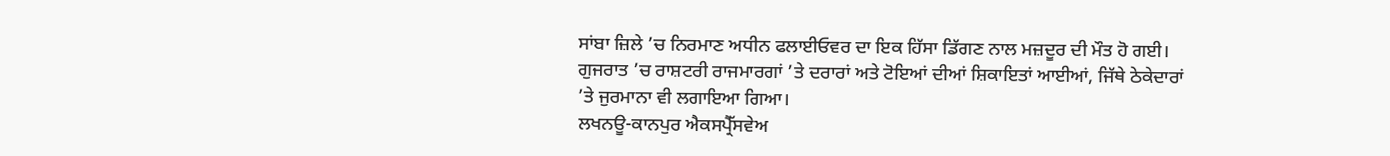ਸਾਂਬਾ ਜ਼ਿਲੇ ’ਚ ਨਿਰਮਾਣ ਅਧੀਨ ਫਲਾਈਓਵਰ ਦਾ ਇਕ ਹਿੱਸਾ ਡਿੱਗਣ ਨਾਲ ਮਜ਼ਦੂਰ ਦੀ ਮੌਤ ਹੋ ਗਈ। ਗੁਜਰਾਤ ’ਚ ਰਾਸ਼ਟਰੀ ਰਾਜਮਾਰਗਾਂ ’ਤੇ ਦਰਾਰਾਂ ਅਤੇ ਟੋਇਆਂ ਦੀਆਂ ਸ਼ਿਕਾਇਤਾਂ ਆਈਆਂ, ਜਿੱਥੇ ਠੇਕੇਦਾਰਾਂ ’ਤੇ ਜੁਰਮਾਨਾ ਵੀ ਲਗਾਇਆ ਗਿਆ।
ਲਖਨਊ-ਕਾਨਪੁਰ ਐਕਸਪ੍ਰੈੱਸਵੇਅ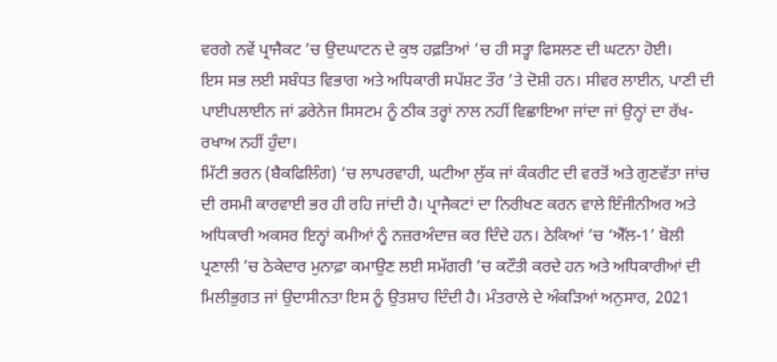ਵਰਗੇ ਨਵੇਂ ਪ੍ਰਾਜੈਕਟ ’ਚ ਉਦਘਾਟਨ ਦੇ ਕੁਝ ਹਫ਼ਤਿਆਂ ’ਚ ਹੀ ਸਤ੍ਹਾ ਫਿਸਲਣ ਦੀ ਘਟਨਾ ਹੋਈ।
ਇਸ ਸਭ ਲਈ ਸਬੰਧਤ ਵਿਭਾਗ ਅਤੇ ਅਧਿਕਾਰੀ ਸਪੱਸ਼ਟ ਤੌਰ ’ਤੇ ਦੋਸ਼ੀ ਹਨ। ਸੀਵਰ ਲਾਈਨ, ਪਾਣੀ ਦੀ ਪਾਈਪਲਾਈਨ ਜਾਂ ਡਰੇਨੇਜ ਸਿਸਟਮ ਨੂੰ ਠੀਕ ਤਰ੍ਹਾਂ ਨਾਲ ਨਹੀਂ ਵਿਛਾਇਆ ਜਾਂਦਾ ਜਾਂ ਉਨ੍ਹਾਂ ਦਾ ਰੱਖ-ਰਖਾਅ ਨਹੀਂ ਹੁੰਦਾ।
ਮਿੱਟੀ ਭਰਨ (ਬੈਕਫਿਲਿੰਗ) ’ਚ ਲਾਪਰਵਾਹੀ, ਘਟੀਆ ਲੁੱਕ ਜਾਂ ਕੰਕਰੀਟ ਦੀ ਵਰਤੋਂ ਅਤੇ ਗੁਣਵੱਤਾ ਜਾਂਚ ਦੀ ਰਸਮੀ ਕਾਰਵਾਈ ਭਰ ਹੀ ਰਹਿ ਜਾਂਦੀ ਹੈ। ਪ੍ਰਾਜੈਕਟਾਂ ਦਾ ਨਿਰੀਖਣ ਕਰਨ ਵਾਲੇ ਇੰਜੀਨੀਅਰ ਅਤੇ ਅਧਿਕਾਰੀ ਅਕਸਰ ਇਨ੍ਹਾਂ ਕਮੀਆਂ ਨੂੰ ਨਜ਼ਰਅੰਦਾਜ਼ ਕਰ ਦਿੰਦੇ ਹਨ। ਠੇਕਿਆਂ ’ਚ ‘ਐੱਲ-1’ ਬੋਲੀ ਪ੍ਰਣਾਲੀ ’ਚ ਠੇਕੇਦਾਰ ਮੁਨਾਫ਼ਾ ਕਮਾਉਣ ਲਈ ਸਮੱਗਰੀ ’ਚ ਕਟੌਤੀ ਕਰਦੇ ਹਨ ਅਤੇ ਅਧਿਕਾਰੀਆਂ ਦੀ ਮਿਲੀਭੁਗਤ ਜਾਂ ਉਦਾਸੀਨਤਾ ਇਸ ਨੂੰ ਉਤਸ਼ਾਹ ਦਿੰਦੀ ਹੈ। ਮੰਤਰਾਲੇ ਦੇ ਅੰਕੜਿਆਂ ਅਨੁਸਾਰ, 2021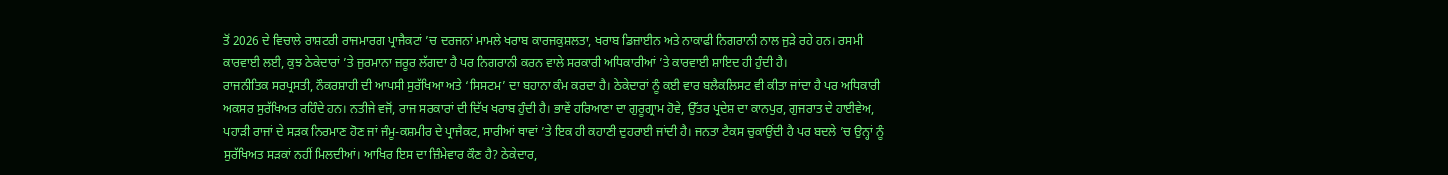ਤੋਂ 2026 ਦੇ ਵਿਚਾਲੇ ਰਾਸ਼ਟਰੀ ਰਾਜਮਾਰਗ ਪ੍ਰਾਜੈਕਟਾਂ ’ਚ ਦਰਜਨਾਂ ਮਾਮਲੇ ਖਰਾਬ ਕਾਰਜਕੁਸ਼ਲਤਾ, ਖਰਾਬ ਡਿਜ਼ਾਈਨ ਅਤੇ ਨਾਕਾਫੀ ਨਿਗਰਾਨੀ ਨਾਲ ਜੁੜੇ ਰਹੇ ਹਨ। ਰਸਮੀ ਕਾਰਵਾਈ ਲਈ, ਕੁਝ ਠੇਕੇਦਾਰਾਂ ’ਤੇ ਜੁਰਮਾਨਾ ਜ਼ਰੂਰ ਲੱਗਦਾ ਹੈ ਪਰ ਨਿਗਰਾਨੀ ਕਰਨ ਵਾਲੇ ਸਰਕਾਰੀ ਅਧਿਕਾਰੀਆਂ ’ਤੇ ਕਾਰਵਾਈ ਸ਼ਾਇਦ ਹੀ ਹੁੰਦੀ ਹੈ।
ਰਾਜਨੀਤਿਕ ਸਰਪ੍ਰਸਤੀ, ਨੌਕਰਸ਼ਾਹੀ ਦੀ ਆਪਸੀ ਸੁਰੱਖਿਆ ਅਤੇ ‘ਸਿਸਟਮ’ ਦਾ ਬਹਾਨਾ ਕੰਮ ਕਰਦਾ ਹੈ। ਠੇਕੇਦਾਰਾਂ ਨੂੰ ਕਈ ਵਾਰ ਬਲੈਕਲਿਸਟ ਵੀ ਕੀਤਾ ਜਾਂਦਾ ਹੈ ਪਰ ਅਧਿਕਾਰੀ ਅਕਸਰ ਸੁਰੱਖਿਅਤ ਰਹਿੰਦੇ ਹਨ। ਨਤੀਜੇ ਵਜੋਂ, ਰਾਜ ਸਰਕਾਰਾਂ ਦੀ ਦਿੱਖ ਖਰਾਬ ਹੁੰਦੀ ਹੈ। ਭਾਵੇਂ ਹਰਿਆਣਾ ਦਾ ਗੁਰੂਗ੍ਰਾਮ ਹੋਵੇ, ਉੱਤਰ ਪ੍ਰਦੇਸ਼ ਦਾ ਕਾਨਪੁਰ, ਗੁਜਰਾਤ ਦੇ ਹਾਈਵੇਅ, ਪਹਾੜੀ ਰਾਜਾਂ ਦੇ ਸੜਕ ਨਿਰਮਾਣ ਹੋਣ ਜਾਂ ਜੰਮੂ-ਕਸ਼ਮੀਰ ਦੇ ਪ੍ਰਾਜੈਕਟ, ਸਾਰੀਆਂ ਥਾਵਾਂ ’ਤੇ ਇਕ ਹੀ ਕਹਾਣੀ ਦੁਹਰਾਈ ਜਾਂਦੀ ਹੈ। ਜਨਤਾ ਟੈਕਸ ਚੁਕਾਉਂਦੀ ਹੈ ਪਰ ਬਦਲੇ ’ਚ ਉਨ੍ਹਾਂ ਨੂੰ ਸੁਰੱਖਿਅਤ ਸੜਕਾਂ ਨਹੀਂ ਮਿਲਦੀਆਂ। ਆਖਿਰ ਇਸ ਦਾ ਜ਼ਿੰਮੇਵਾਰ ਕੌਣ ਹੈ? ਠੇਕੇਦਾਰ,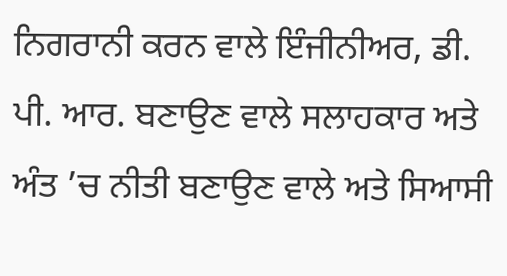ਨਿਗਰਾਨੀ ਕਰਨ ਵਾਲੇ ਇੰਜੀਨੀਅਰ, ਡੀ. ਪੀ. ਆਰ. ਬਣਾਉਣ ਵਾਲੇ ਸਲਾਹਕਾਰ ਅਤੇ ਅੰਤ ’ਚ ਨੀਤੀ ਬਣਾਉਣ ਵਾਲੇ ਅਤੇ ਸਿਆਸੀ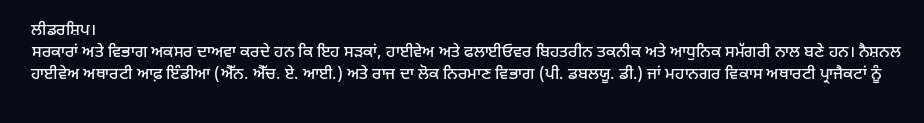ਲੀਡਰਸ਼ਿਪ।
ਸਰਕਾਰਾਂ ਅਤੇ ਵਿਭਾਗ ਅਕਸਰ ਦਾਅਵਾ ਕਰਦੇ ਹਨ ਕਿ ਇਹ ਸੜਕਾਂ, ਹਾਈਵੇਅ ਅਤੇ ਫਲਾਈਓਵਰ ਬਿਹਤਰੀਨ ਤਕਨੀਕ ਅਤੇ ਆਧੁਨਿਕ ਸਮੱਗਰੀ ਨਾਲ ਬਣੇ ਹਨ। ਨੈਸ਼ਨਲ ਹਾਈਵੇਅ ਅਥਾਰਟੀ ਆਫ਼ ਇੰਡੀਆ (ਐੱਨ. ਐੱਚ. ਏ. ਆਈ.) ਅਤੇ ਰਾਜ ਦਾ ਲੋਕ ਨਿਰਮਾਣ ਵਿਭਾਗ (ਪੀ. ਡਬਲਯੂ. ਡੀ.) ਜਾਂ ਮਹਾਨਗਰ ਵਿਕਾਸ ਅਥਾਰਟੀ ਪ੍ਰਾਜੈਕਟਾਂ ਨੂੰ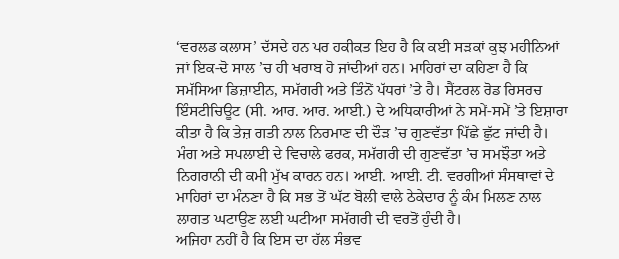‘ਵਰਲਡ ਕਲਾਸ’ ਦੱਸਦੇ ਹਨ ਪਰ ਹਕੀਕਤ ਇਹ ਹੈ ਕਿ ਕਈ ਸੜਕਾਂ ਕੁਝ ਮਹੀਨਿਆਂ ਜਾਂ ਇਕ-ਦੋ ਸਾਲ ’ਚ ਹੀ ਖਰਾਬ ਹੋ ਜਾਂਦੀਆਂ ਹਨ। ਮਾਹਿਰਾਂ ਦਾ ਕਹਿਣਾ ਹੈ ਕਿ ਸਮੱਸਿਆ ਡਿਜ਼ਾਈਨ, ਸਮੱਗਰੀ ਅਤੇ ਤਿੰਨੋਂ ਪੱਧਰਾਂ ’ਤੇ ਹੈ। ਸੈਂਟਰਲ ਰੋਡ ਰਿਸਰਚ ਇੰਸਟੀਚਿਊਟ (ਸੀ. ਆਰ. ਆਰ. ਆਈ.) ਦੇ ਅਧਿਕਾਰੀਆਂ ਨੇ ਸਮੇਂ-ਸਮੇਂ ’ਤੇ ਇਸ਼ਾਰਾ ਕੀਤਾ ਹੈ ਕਿ ਤੇਜ਼ ਗਤੀ ਨਾਲ ਨਿਰਮਾਣ ਦੀ ਦੌੜ ’ਚ ਗੁਣਵੱਤਾ ਪਿੱਛੇ ਛੁੱਟ ਜਾਂਦੀ ਹੈ। ਮੰਗ ਅਤੇ ਸਪਲਾਈ ਦੇ ਵਿਚਾਲੇ ਫਰਕ, ਸਮੱਗਰੀ ਦੀ ਗੁਣਵੱਤਾ ’ਚ ਸਮਝੌਤਾ ਅਤੇ ਨਿਗਰਾਨੀ ਦੀ ਕਮੀ ਮੁੱਖ ਕਾਰਨ ਹਨ। ਆਈ. ਆਈ. ਟੀ. ਵਰਗੀਆਂ ਸੰਸਥਾਵਾਂ ਦੇ ਮਾਹਿਰਾਂ ਦਾ ਮੰਨਣਾ ਹੈ ਕਿ ਸਭ ਤੋਂ ਘੱਟ ਬੋਲੀ ਵਾਲੇ ਠੇਕੇਦਾਰ ਨੂੰ ਕੰਮ ਮਿਲਣ ਨਾਲ ਲਾਗਤ ਘਟਾਉਣ ਲਈ ਘਟੀਆ ਸਮੱਗਰੀ ਦੀ ਵਰਤੋਂ ਹੁੰਦੀ ਹੈ।
ਅਜਿਹਾ ਨਹੀਂ ਹੈ ਕਿ ਇਸ ਦਾ ਹੱਲ ਸੰਭਵ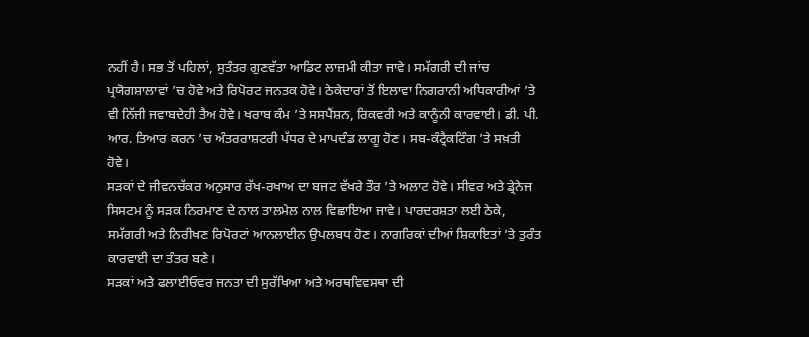ਨਹੀਂ ਹੈ। ਸਭ ਤੋਂ ਪਹਿਲਾਂ, ਸੁਤੰਤਰ ਗੁਣਵੱਤਾ ਆਡਿਟ ਲਾਜ਼ਮੀ ਕੀਤਾ ਜਾਵੇ। ਸਮੱਗਰੀ ਦੀ ਜਾਂਚ ਪ੍ਰਯੋਗਸ਼ਾਲਾਵਾਂ ’ਚ ਹੋਵੇ ਅਤੇ ਰਿਪੋਰਟ ਜਨਤਕ ਹੋਵੇ। ਠੇਕੇਦਾਰਾਂ ਤੋਂ ਇਲਾਵਾ ਨਿਗਰਾਨੀ ਅਧਿਕਾਰੀਆਂ ’ਤੇ ਵੀ ਨਿੱਜੀ ਜਵਾਬਦੇਹੀ ਤੈਅ ਹੋਵੇ। ਖਰਾਬ ਕੰਮ ’ਤੇ ਸਸਪੈਂਸ਼ਨ, ਰਿਕਵਰੀ ਅਤੇ ਕਾਨੂੰਨੀ ਕਾਰਵਾਈ। ਡੀ. ਪੀ. ਆਰ. ਤਿਆਰ ਕਰਨ ’ਚ ਅੰਤਰਰਾਸ਼ਟਰੀ ਪੱਧਰ ਦੇ ਮਾਪਦੰਡ ਲਾਗੂ ਹੋਣ। ਸਬ-ਕੰਟ੍ਰੈਕਟਿੰਗ ’ਤੇ ਸਖ਼ਤੀ ਹੋਵੇ।
ਸੜਕਾਂ ਦੇ ਜੀਵਨਚੱਕਰ ਅਨੁਸਾਰ ਰੱਖ-ਰਖਾਅ ਦਾ ਬਜਟ ਵੱਖਰੇ ਤੌਰ ’ਤੇ ਅਲਾਟ ਹੋਵੇ। ਸੀਵਰ ਅਤੇ ਡ੍ਰੇਨੇਜ ਸਿਸਟਮ ਨੂੰ ਸੜਕ ਨਿਰਮਾਣ ਦੇ ਨਾਲ ਤਾਲਮੇਲ ਨਾਲ ਵਿਛਾਇਆ ਜਾਵੇ। ਪਾਰਦਰਸ਼ਤਾ ਲਈ ਠੇਕੇ, ਸਮੱਗਰੀ ਅਤੇ ਨਿਰੀਖਣ ਰਿਪੋਰਟਾਂ ਆਨਲਾਈਨ ਉਪਲਬਧ ਹੋਣ। ਨਾਗਰਿਕਾਂ ਦੀਆਂ ਸ਼ਿਕਾਇਤਾਂ ’ਤੇ ਤੁਰੰਤ ਕਾਰਵਾਈ ਦਾ ਤੰਤਰ ਬਣੇ।
ਸੜਕਾਂ ਅਤੇ ਫਲਾਈਓਵਰ ਜਨਤਾ ਦੀ ਸੁਰੱਖਿਆ ਅਤੇ ਅਰਥਵਿਵਸਥਾ ਦੀ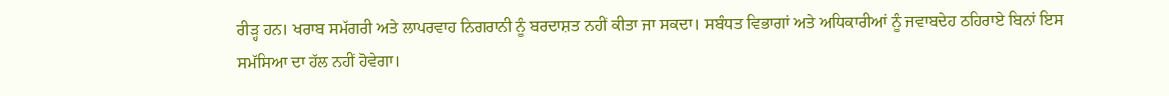ਰੀੜ੍ਹ ਹਨ। ਖਰਾਬ ਸਮੱਗਰੀ ਅਤੇ ਲਾਪਰਵਾਹ ਨਿਗਰਾਨੀ ਨੂੰ ਬਰਦਾਸ਼ਤ ਨਹੀਂ ਕੀਤਾ ਜਾ ਸਕਦਾ। ਸਬੰਧਤ ਵਿਭਾਗਾਂ ਅਤੇ ਅਧਿਕਾਰੀਆਂ ਨੂੰ ਜਵਾਬਦੇਹ ਠਹਿਰਾਏ ਬਿਨਾਂ ਇਸ ਸਮੱਸਿਆ ਦਾ ਹੱਲ ਨਹੀਂ ਹੋਵੇਗਾ।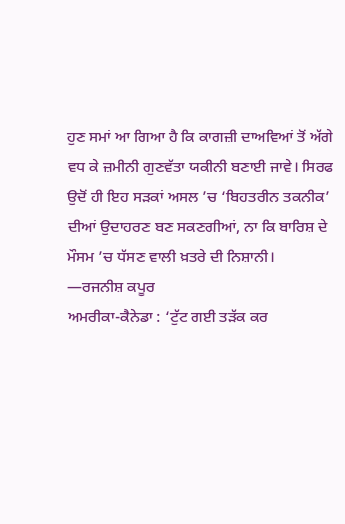ਹੁਣ ਸਮਾਂ ਆ ਗਿਆ ਹੈ ਕਿ ਕਾਗਜ਼ੀ ਦਾਅਵਿਆਂ ਤੋਂ ਅੱਗੇ ਵਧ ਕੇ ਜ਼ਮੀਨੀ ਗੁਣਵੱਤਾ ਯਕੀਨੀ ਬਣਾਈ ਜਾਵੇ। ਸਿਰਫ ਉਦੋਂ ਹੀ ਇਹ ਸੜਕਾਂ ਅਸਲ ’ਚ ‘ਬਿਹਤਰੀਨ ਤਕਨੀਕ’ ਦੀਆਂ ਉਦਾਹਰਣ ਬਣ ਸਕਣਗੀਆਂ, ਨਾ ਕਿ ਬਾਰਿਸ਼ ਦੇ ਮੌਸਮ ’ਚ ਧੱਸਣ ਵਾਲੀ ਖ਼ਤਰੇ ਦੀ ਨਿਸ਼ਾਨੀ।
—ਰਜਨੀਸ਼ ਕਪੂਰ
ਅਮਰੀਕਾ-ਕੈਨੇਡਾ : ‘ਟੁੱਟ ਗਈ ਤੜੱਕ ਕਰ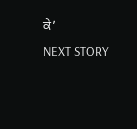ਕੇ’
NEXT STORY